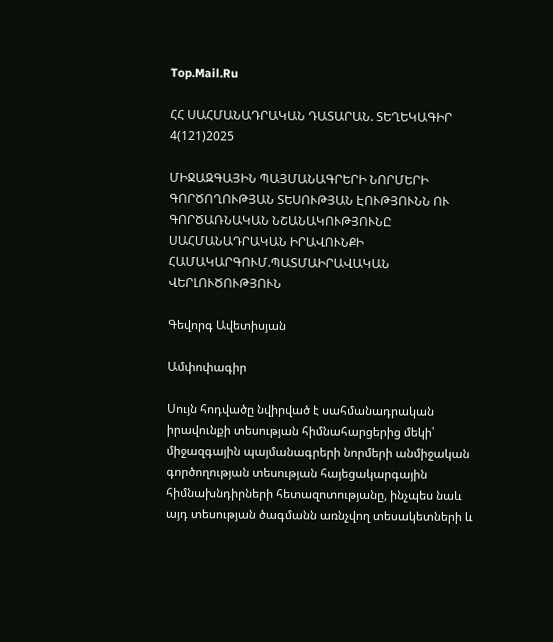Top.Mail.Ru

ՀՀ ՍԱՀՄԱՆԱԴՐԱԿԱՆ ԴԱՏԱՐԱՆ. ՏԵՂԵԿԱԳԻՐ 4(121)2025

ՄԻՋԱԶԳԱՅԻՆ ՊԱՅՄԱՆԱԳՐԵՐԻ ՆՈՐՄԵՐԻ ԳՈՐԾՈՂՈՒԹՅԱՆ ՏԵՍՈՒԹՅԱՆ ԷՈՒԹՅՈՒՆՆ ՈՒ ԳՈՐԾԱՌՆԱԿԱՆ ՆՇԱՆԱԿՈՒԹՅՈՒՆԸ ՍԱՀՄԱՆԱԴՐԱԿԱՆ ԻՐԱՎՈՒՆՔԻ ՀԱՄԱԿԱՐԳՈՒՄ.ՊԱՏՄԱԻՐԱՎԱԿԱՆ ՎԵՐԼՈՒԾՈՒԹՅՈՒՆ

Գեվորգ Ավետիսյան

Ամփոփագիր

Սույն հոդվածը նվիրված է սահմանադրական իրավունքի տեսության հիմնահարցերից մեկի՝ միջազգային պայմանագրերի նորմերի անմիջական գործողության տեսության հայեցակարգային հիմնախնդիրների հետազոտությանը, ինչպես նաև այդ տեսության ծագմանն առնչվող տեսակետների և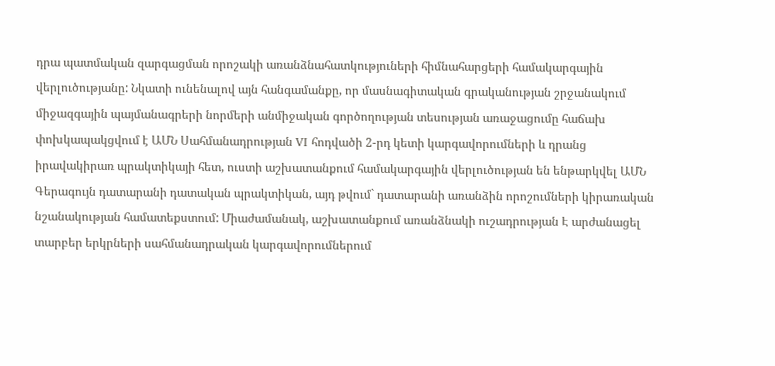դրա պատմական զարգացման որոշակի առանձնահատկություների հիմնահարցերի համակարգային վերլուծությանը: Նկատի ունենալով այն հանգամանքը, որ մասնագիտական գրականության շրջանակում միջազգային պայմանագրերի նորմերի անմիջական գործողության տեսության առաջացումը հաճախ փոխկապակցվում է ԱՄՆ Սահմանադրության VI հոդվածի 2-րդ կետի կարգավորումների և դրանց իրավակիրառ պրակտիկայի հետ, ուստի աշխատանքում համակարգային վերլուծության են ենթարկվել ԱՄՆ Գերագույն դատարանի դատական պրակտիկան, այդ թվում` դատարանի առանձին որոշումների կիրառական նշանակության համատեքստում: Միաժամանակ, աշխատանքում առանձնակի ուշադրության Է արժանացել տարբեր երկրների սահմանադրական կարգավորումներում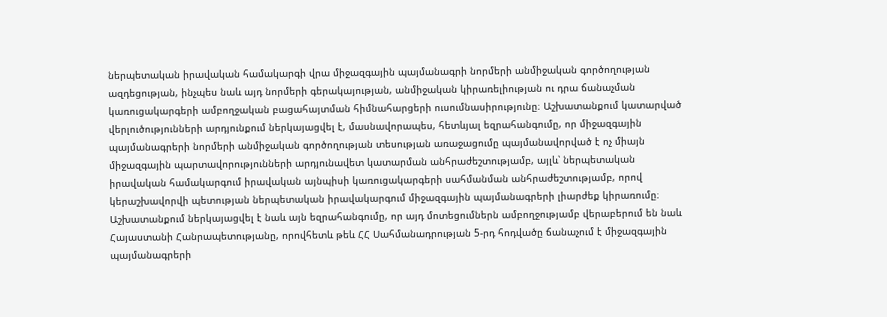ներպետական իրավական համակարգի վրա միջազգային պայմանագրի նորմերի անմիջական գործողության ազդեցության, ինչպես նաև այդ նորմերի գերակայության, անմիջական կիրառելիության ու դրա ճանաչման կառուցակարգերի ամբողջական բացահայտման հիմնահարցերի ուսումնասիրությունը։ Աշխատանքում կատարված վերլուծությունների արդյունքում ներկայացվել է, մասնավորապես, հետևյալ եզրահանգումը, որ միջազգային պայմանագրերի նորմերի անմիջական գործողության տեսության առաջացումը պայմանավորված է ոչ միայն միջազգային պարտավորությունների արդյունավետ կատարման անհրաժեշտությամբ, այլև՝ ներպետական իրավական համակարգում իրավական այնպիսի կառուցակարգերի սահմանման անհրաժեշտությամբ, որով կերաշխավորվի պետության ներպետական իրավակարգում միջազգային պայմանագրերի լիարժեք կիրառումը։ Աշխատանքում ներկայացվել է նաև այն եզրահանգումը, որ այդ մոտեցումներն ամբողջությամբ վերաբերում են նաև Հայաստանի Հանրապետությանը, որովհետև թեև ՀՀ Սահմանադրության 5-րդ հոդվածը ճանաչում է միջազգային պայմանագրերի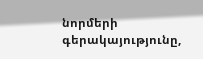նորմերի գերակայությունը,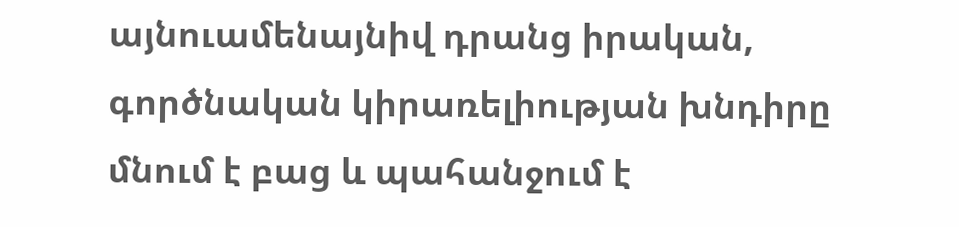այնուամենայնիվ դրանց իրական, գործնական կիրառելիության խնդիրը մնում է բաց և պահանջում է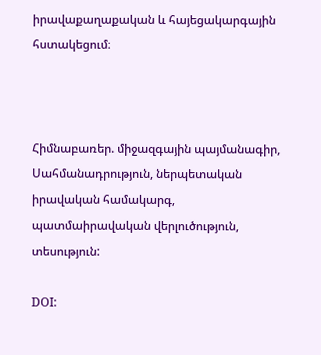իրավաքաղաքական և հայեցակարգային հստակեցում։



Հիմնաբառեր. միջազգային պայմանագիր, Սահմանադրություն, ներպետական իրավական համակարգ, պատմաիրավական վերլուծություն, տեսություն:

DOI: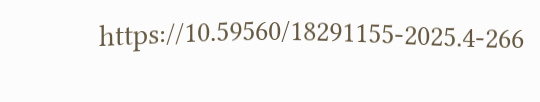https://10.59560/18291155-2025.4-266